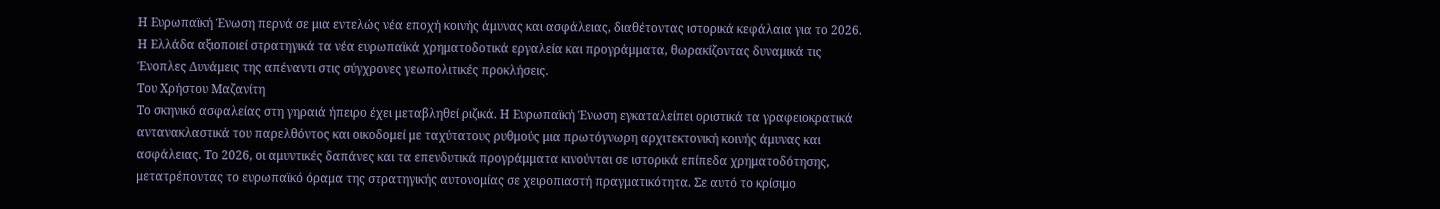Η Ευρωπαϊκή Ένωση περνά σε μια εντελώς νέα εποχή κοινής άμυνας και ασφάλειας, διαθέτοντας ιστορικά κεφάλαια για το 2026. Η Ελλάδα αξιοποιεί στρατηγικά τα νέα ευρωπαϊκά χρηματοδοτικά εργαλεία και προγράμματα, θωρακίζοντας δυναμικά τις Ένοπλες Δυνάμεις της απέναντι στις σύγχρονες γεωπολιτικές προκλήσεις.
Του Χρήστου Μαζανίτη
Το σκηνικό ασφαλείας στη γηραιά ήπειρο έχει μεταβληθεί ριζικά. Η Ευρωπαϊκή Ένωση εγκαταλείπει οριστικά τα γραφειοκρατικά αντανακλαστικά του παρελθόντος και οικοδομεί με ταχύτατους ρυθμούς μια πρωτόγνωρη αρχιτεκτονική κοινής άμυνας και ασφάλειας. Το 2026, οι αμυντικές δαπάνες και τα επενδυτικά προγράμματα κινούνται σε ιστορικά επίπεδα χρηματοδότησης, μετατρέποντας το ευρωπαϊκό όραμα της στρατηγικής αυτονομίας σε χειροπιαστή πραγματικότητα. Σε αυτό το κρίσιμο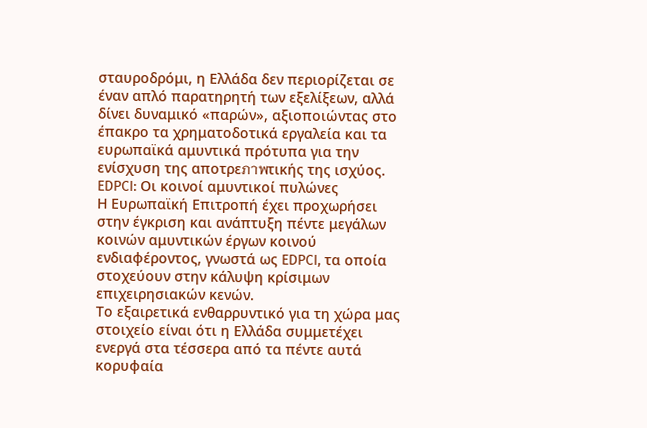σταυροδρόμι, η Ελλάδα δεν περιορίζεται σε έναν απλό παρατηρητή των εξελίξεων, αλλά δίνει δυναμικό «παρών», αξιοποιώντας στο έπακρο τα χρηματοδοτικά εργαλεία και τα ευρωπαϊκά αμυντικά πρότυπα για την ενίσχυση της αποτρεภาพτικής της ισχύος.
EDPCI: Οι κοινοί αμυντικοί πυλώνες
Η Ευρωπαϊκή Επιτροπή έχει προχωρήσει στην έγκριση και ανάπτυξη πέντε μεγάλων κοινών αμυντικών έργων κοινού ενδιαφέροντος, γνωστά ως EDPCI, τα οποία στοχεύουν στην κάλυψη κρίσιμων επιχειρησιακών κενών.
Το εξαιρετικά ενθαρρυντικό για τη χώρα μας στοιχείο είναι ότι η Ελλάδα συμμετέχει ενεργά στα τέσσερα από τα πέντε αυτά κορυφαία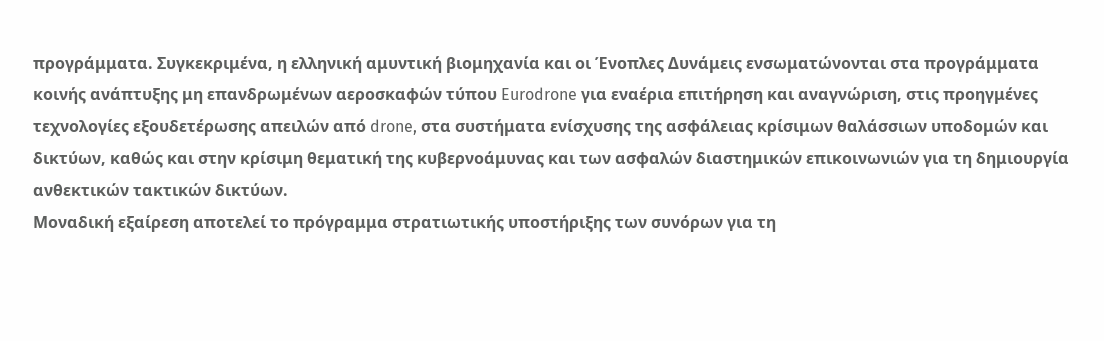προγράμματα. Συγκεκριμένα, η ελληνική αμυντική βιομηχανία και οι Ένοπλες Δυνάμεις ενσωματώνονται στα προγράμματα κοινής ανάπτυξης μη επανδρωμένων αεροσκαφών τύπου Eurodrone για εναέρια επιτήρηση και αναγνώριση, στις προηγμένες τεχνολογίες εξουδετέρωσης απειλών από drone, στα συστήματα ενίσχυσης της ασφάλειας κρίσιμων θαλάσσιων υποδομών και δικτύων, καθώς και στην κρίσιμη θεματική της κυβερνοάμυνας και των ασφαλών διαστημικών επικοινωνιών για τη δημιουργία ανθεκτικών τακτικών δικτύων.
Μοναδική εξαίρεση αποτελεί το πρόγραμμα στρατιωτικής υποστήριξης των συνόρων για τη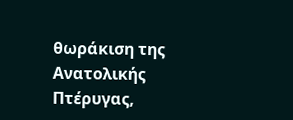θωράκιση της Ανατολικής Πτέρυγας,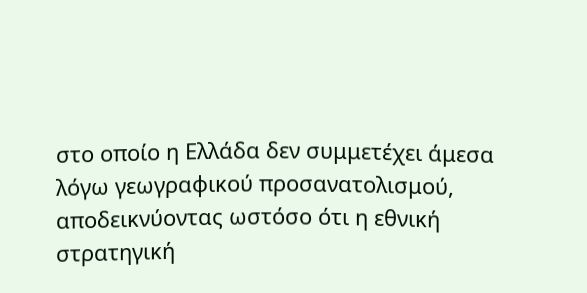στο οποίο η Ελλάδα δεν συμμετέχει άμεσα λόγω γεωγραφικού προσανατολισμού, αποδεικνύοντας ωστόσο ότι η εθνική στρατηγική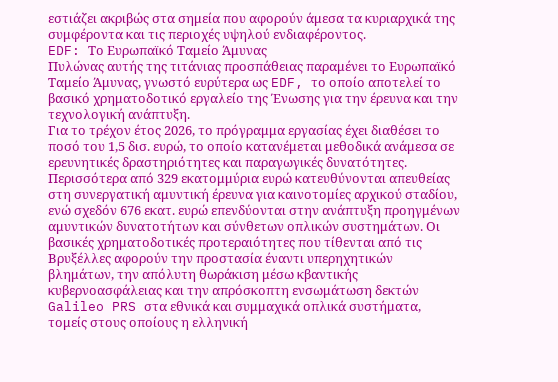εστιάζει ακριβώς στα σημεία που αφορούν άμεσα τα κυριαρχικά της συμφέροντα και τις περιοχές υψηλού ενδιαφέροντος.
EDF: Το Ευρωπαϊκό Ταμείο Άμυνας
Πυλώνας αυτής της τιτάνιας προσπάθειας παραμένει το Ευρωπαϊκό Ταμείο Άμυνας, γνωστό ευρύτερα ως EDF, το οποίο αποτελεί το βασικό χρηματοδοτικό εργαλείο της Ένωσης για την έρευνα και την τεχνολογική ανάπτυξη.
Για το τρέχον έτος 2026, το πρόγραμμα εργασίας έχει διαθέσει το ποσό του 1,5 δισ. ευρώ, το οποίο κατανέμεται μεθοδικά ανάμεσα σε ερευνητικές δραστηριότητες και παραγωγικές δυνατότητες. Περισσότερα από 329 εκατομμύρια ευρώ κατευθύνονται απευθείας στη συνεργατική αμυντική έρευνα για καινοτομίες αρχικού σταδίου, ενώ σχεδόν 676 εκατ. ευρώ επενδύονται στην ανάπτυξη προηγμένων αμυντικών δυνατοτήτων και σύνθετων οπλικών συστημάτων. Οι βασικές χρηματοδοτικές προτεραιότητες που τίθενται από τις Βρυξέλλες αφορούν την προστασία έναντι υπερηχητικών βλημάτων, την απόλυτη θωράκιση μέσω κβαντικής κυβερνοασφάλειας και την απρόσκοπτη ενσωμάτωση δεκτών Galileo PRS στα εθνικά και συμμαχικά οπλικά συστήματα, τομείς στους οποίους η ελληνική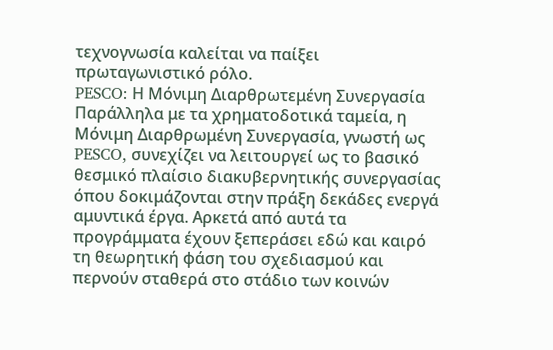τεχνογνωσία καλείται να παίξει πρωταγωνιστικό ρόλο.
PESCO: Η Μόνιμη Διαρθρωτεμένη Συνεργασία
Παράλληλα με τα χρηματοδοτικά ταμεία, η Μόνιμη Διαρθρωμένη Συνεργασία, γνωστή ως PESCO, συνεχίζει να λειτουργεί ως το βασικό θεσμικό πλαίσιο διακυβερνητικής συνεργασίας όπου δοκιμάζονται στην πράξη δεκάδες ενεργά αμυντικά έργα. Αρκετά από αυτά τα προγράμματα έχουν ξεπεράσει εδώ και καιρό τη θεωρητική φάση του σχεδιασμού και περνούν σταθερά στο στάδιο των κοινών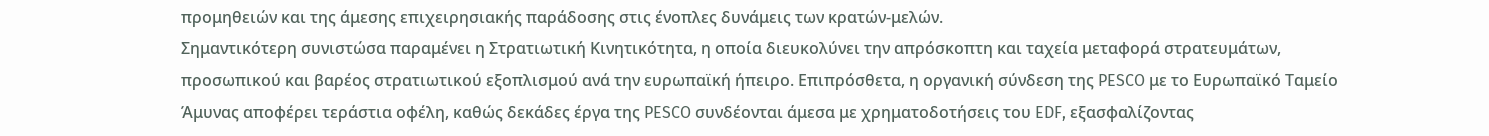προμηθειών και της άμεσης επιχειρησιακής παράδοσης στις ένοπλες δυνάμεις των κρατών-μελών.
Σημαντικότερη συνιστώσα παραμένει η Στρατιωτική Κινητικότητα, η οποία διευκολύνει την απρόσκοπτη και ταχεία μεταφορά στρατευμάτων, προσωπικού και βαρέος στρατιωτικού εξοπλισμού ανά την ευρωπαϊκή ήπειρο. Επιπρόσθετα, η οργανική σύνδεση της PESCO με το Ευρωπαϊκό Ταμείο Άμυνας αποφέρει τεράστια οφέλη, καθώς δεκάδες έργα της PESCO συνδέονται άμεσα με χρηματοδοτήσεις του EDF, εξασφαλίζοντας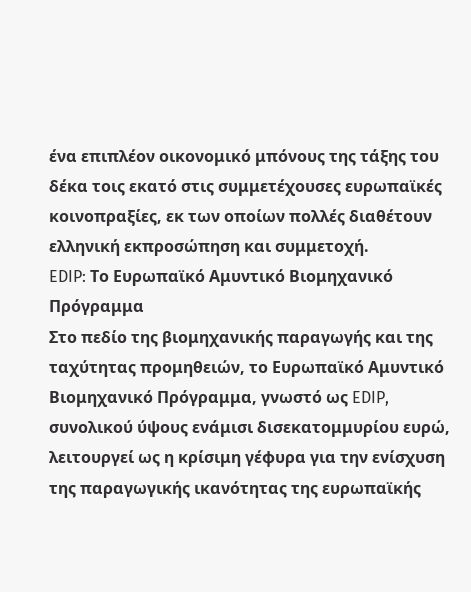ένα επιπλέον οικονομικό μπόνους της τάξης του δέκα τοις εκατό στις συμμετέχουσες ευρωπαϊκές κοινοπραξίες, εκ των οποίων πολλές διαθέτουν ελληνική εκπροσώπηση και συμμετοχή.
EDIP: Το Ευρωπαϊκό Αμυντικό Βιομηχανικό Πρόγραμμα
Στο πεδίο της βιομηχανικής παραγωγής και της ταχύτητας προμηθειών, το Ευρωπαϊκό Αμυντικό Βιομηχανικό Πρόγραμμα, γνωστό ως EDIP, συνολικού ύψους ενάμισι δισεκατομμυρίου ευρώ, λειτουργεί ως η κρίσιμη γέφυρα για την ενίσχυση της παραγωγικής ικανότητας της ευρωπαϊκής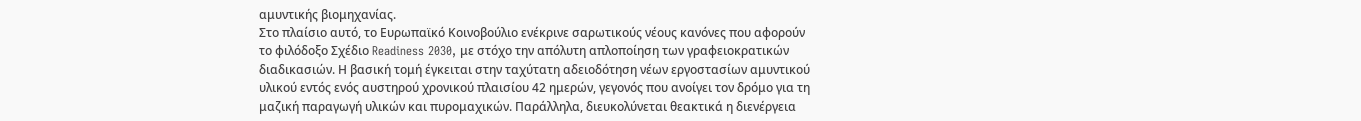αμυντικής βιομηχανίας.
Στο πλαίσιο αυτό, το Ευρωπαϊκό Κοινοβούλιο ενέκρινε σαρωτικούς νέους κανόνες που αφορούν το φιλόδοξο Σχέδιο Readiness 2030, με στόχο την απόλυτη απλοποίηση των γραφειοκρατικών διαδικασιών. Η βασική τομή έγκειται στην ταχύτατη αδειοδότηση νέων εργοστασίων αμυντικού υλικού εντός ενός αυστηρού χρονικού πλαισίου 42 ημερών, γεγονός που ανοίγει τον δρόμο για τη μαζική παραγωγή υλικών και πυρομαχικών. Παράλληλα, διευκολύνεται θεακτικά η διενέργεια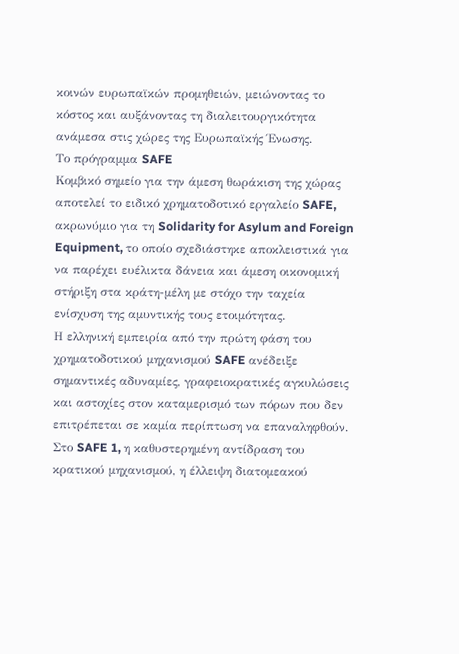κοινών ευρωπαϊκών προμηθειών, μειώνοντας το κόστος και αυξάνοντας τη διαλειτουργικότητα ανάμεσα στις χώρες της Ευρωπαϊκής Ένωσης.
Το πρόγραμμα SAFE
Κομβικό σημείο για την άμεση θωράκιση της χώρας αποτελεί το ειδικό χρηματοδοτικό εργαλείο SAFE, ακρωνύμιο για τη Solidarity for Asylum and Foreign Equipment, το οποίο σχεδιάστηκε αποκλειστικά για να παρέχει ευέλικτα δάνεια και άμεση οικονομική στήριξη στα κράτη-μέλη με στόχο την ταχεία ενίσχυση της αμυντικής τους ετοιμότητας.
Η ελληνική εμπειρία από την πρώτη φάση του χρηματοδοτικού μηχανισμού SAFE ανέδειξε σημαντικές αδυναμίες, γραφειοκρατικές αγκυλώσεις και αστοχίες στον καταμερισμό των πόρων που δεν επιτρέπεται σε καμία περίπτωση να επαναληφθούν.
Στο SAFE 1, η καθυστερημένη αντίδραση του κρατικού μηχανισμού, η έλλειψη διατομεακού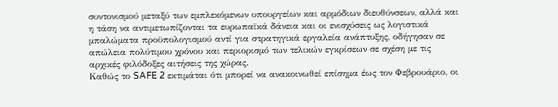συντονισμού μεταξύ των εμπλεκόμενων υπουργείων και αρμόδιων διευθύνσεων, αλλά και η τάση να αντιμετωπίζονται τα ευρωπαϊκά δάνεια και οι ενισχύσεις ως λογιστικά μπαλώματα προϋπολογισμού αντί για στρατηγικά εργαλεία ανάπτυξης, οδήγησαν σε απώλεια πολύτιμου χρόνου και περιορισμό των τελικών εγκρίσεων σε σχέση με τις αρχικές φιλόδοξες αιτήσεις της χώρας.
Καθώς το SAFE 2 εκτιμάται ότι μπορεί να ανακοινωθεί επίσημα έως τον Φεβρουάριο, οι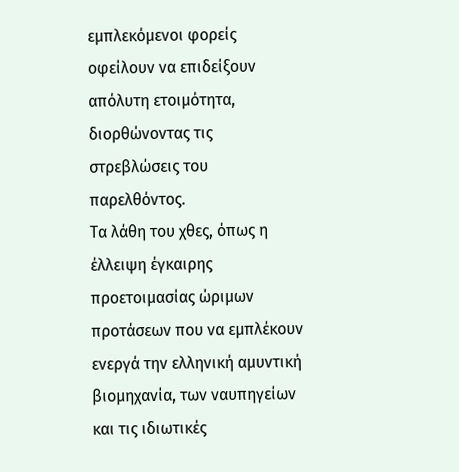εμπλεκόμενοι φορείς οφείλουν να επιδείξουν απόλυτη ετοιμότητα, διορθώνοντας τις στρεβλώσεις του παρελθόντος.
Τα λάθη του χθες, όπως η έλλειψη έγκαιρης προετοιμασίας ώριμων προτάσεων που να εμπλέκουν ενεργά την ελληνική αμυντική βιομηχανία, των ναυπηγείων και τις ιδιωτικές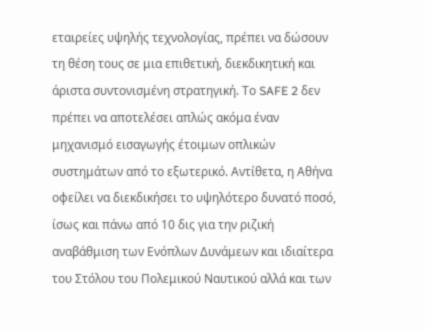εταιρείες υψηλής τεχνολογίας, πρέπει να δώσουν τη θέση τους σε μια επιθετική, διεκδικητική και άριστα συντονισμένη στρατηγική. Το SAFE 2 δεν πρέπει να αποτελέσει απλώς ακόμα έναν μηχανισμό εισαγωγής έτοιμων οπλικών συστημάτων από το εξωτερικό. Αντίθετα, η Αθήνα οφείλει να διεκδικήσει το υψηλότερο δυνατό ποσό, ίσως και πάνω από 10 δις για την ριζική αναβάθμιση των Ενόπλων Δυνάμεων και ιδιαίτερα του Στόλου του Πολεμικού Ναυτικού αλλά και των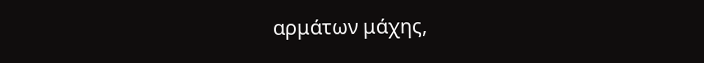αρμάτων μάχης,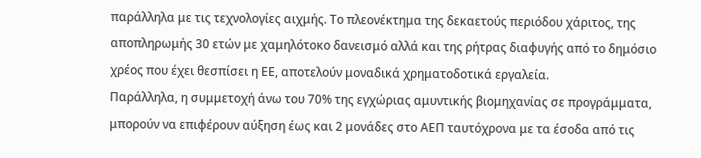παράλληλα με τις τεχνολογίες αιχμής. Το πλεονέκτημα της δεκαετούς περιόδου χάριτος, της αποπληρωμής 30 ετών με χαμηλότοκο δανεισμό αλλά και της ρήτρας διαφυγής από το δημόσιο χρέος που έχει θεσπίσει η ΕΕ, αποτελούν μοναδικά χρηματοδοτικά εργαλεία.
Παράλληλα, η συμμετοχή άνω του 70% της εγχώριας αμυντικής βιομηχανίας σε προγράμματα, μπορούν να επιφέρουν αύξηση έως και 2 μονάδες στο ΑΕΠ ταυτόχρονα με τα έσοδα από τις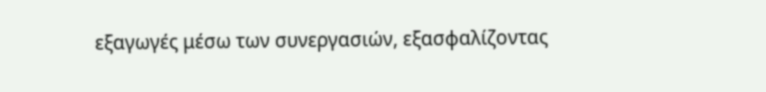εξαγωγές μέσω των συνεργασιών, εξασφαλίζοντας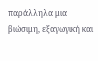παράλληλα μια βιώσιμη, εξαγωγική και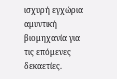ισχυρή εγχώρια αμυντική βιομηχανία για τις επόμενες δεκαετίες.